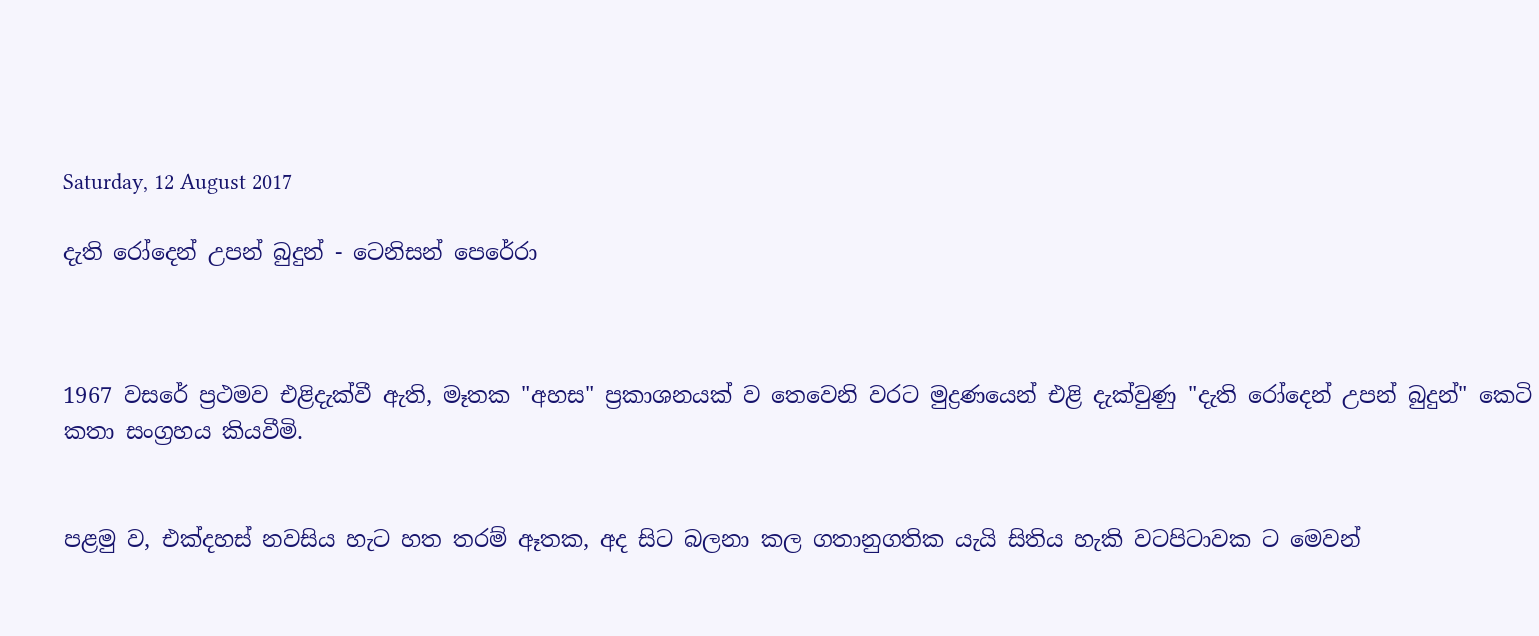Saturday, 12 August 2017

දැති රෝදෙන් උපන් බුදුන් - ටෙනිසන් පෙරේරා



1967 වසරේ ප්‍රථමව එළිදැක්වී ඇති, මෑතක "අහස" ප්‍රකාශනයක් ව තෙවෙනි වරට මුද්‍රණයෙන් එළි දැක්වුණු "දැති රෝදෙන් උපන් බුදුන්" කෙටි කතා සංග්‍රහය කියවීමි.


පළමු ව, එක්දහස් නවසිය හැට හත තරම් ඈතක, අද සිට බලනා කල ගතානුගතික යැයි සිතිය හැකි වටපිටාවක ට මෙවන්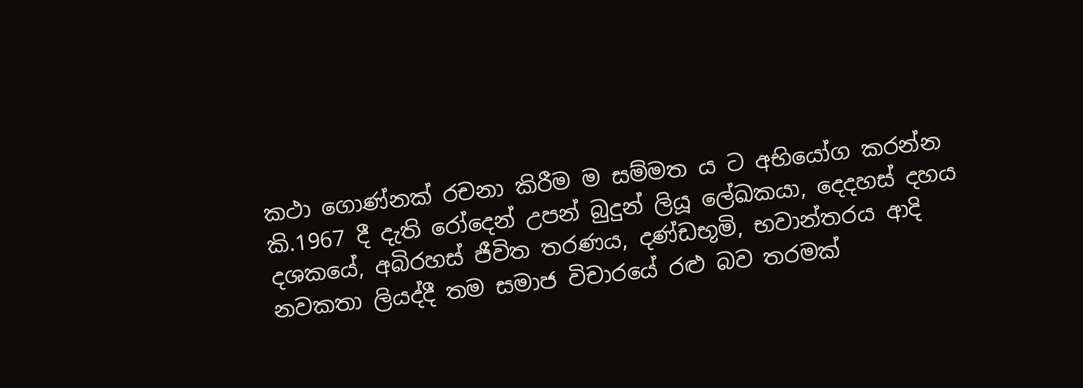කථා ගොණ්නක් රචනා කිරීම ම සම්මත ය ට අභියෝග කරන්න කි.1967 දී දැති රෝදෙන් උපන් බුදුන් ලියූ ලේඛකයා, දෙදහස් දහය දශකයේ, අබිරහස් ජීවිත තරණය, දණ්ඩභූමි, භවාන්තරය ආදි නවකතා ලියද්දී තම සමාජ විචාරයේ රළු බව තරමක්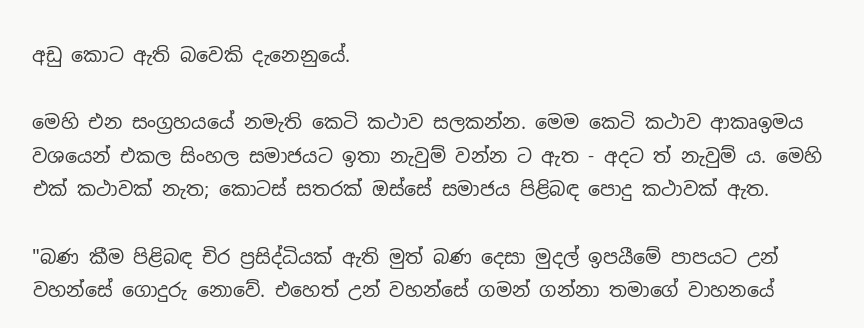අඩු කොට ඇති බවෙකි දැනෙනුයේ.

මෙහි එන සංග්‍රහයයේ නමැති කෙටි කථාව සලකන්න. මෙම කෙටි කථාව ආකෘඉමය වශයෙන් එකල සිංහල සමාජයට ඉතා නැවුම් වන්න ට ඇත - අදට ත් නැවුම් ය. මෙහි එක් කථාවක් නැත; කොටස් සතරක් ඔස්සේ සමාජය පිළිබඳ පොදු කථාවක් ඇත.

"බණ කීම පිළිබඳ චිර ප්‍රසිද්ධියක් ඇති මුත් බණ දෙසා මුදල් ඉපයීමේ පාපයට උන් වහන්සේ ගොදුරු නොවේ. එහෙත් උන් වහන්සේ ගමන් ගන්නා තමාගේ වාහනයේ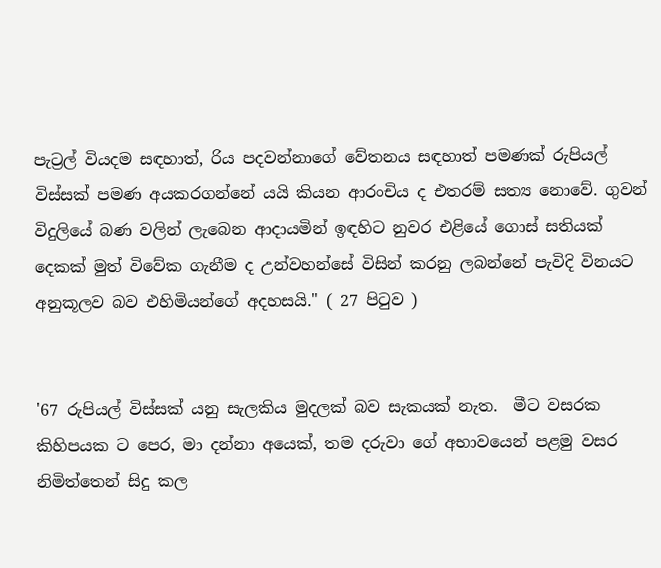පැට්‍රල් වියදම සඳහාත්, රිය පදවන්නාගේ වේතනය සඳහාත් පමණක් රුපියල් විස්සක් පමණ අයකරගන්නේ යයි කියන ආරංචිය ද එතරම් සත්‍ය නොවේ. ගුවන් විදුලියේ බණ වලින් ලැබෙන ආදායමින් ඉඳහිට නුවර එළියේ ගොස් සතියක් දෙකක් මුත් විවේක ගැනීම ද උන්වහන්සේ විසින් කරනු ලබන්නේ පැවිදි විනයට අනුකූලව බව එහිමියන්ගේ අදහසයි." ( 27 පිටුව )


'67 රුපියල් විස්සක් යනු සැලකිය මුදලක් බව සැකයක් නැත.  මීට වසරක කිහිපයක ට පෙර, මා දන්නා අයෙක්, තම දරුවා ගේ අභාවයෙන් පළමු වසර නිමිත්තෙන් සිදු කල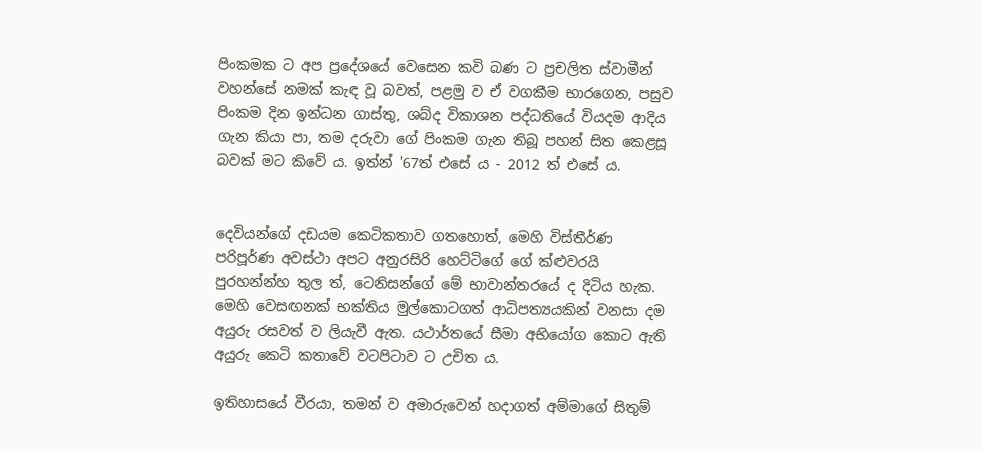පිංකමක ට අප ප්‍රදේශයේ වෙසෙන කවි බණ ට ප්‍රචලිත ස්වාමීන් වහන්සේ නමක් කැඳ වූ බවත්, පළමු ව ඒ වගකීම භාරගෙන, පසුව පිංකම දින ඉන්ධන ගාස්තු, ශබ්ද විකාශන පද්ධතියේ වියදම ආදිය ගැන කියා පා, තම දරුවා ගේ පිංකම ගැන තිබූ පහන් සිත කෙළසූ බවක් මට කිවේ ය. ඉත්න් '67ත් එසේ ය - 2012 ත් එසේ ය.


දෙවියන්ගේ දඩයම කෙටිකතාව ගතහොත්, මෙහි විස්තීර්ණ පරිපූර්ණ අවස්ථා අපට අනුරසිරි හෙට්ටිගේ ගේ ක්ළුවරයි පුරහන්න්හ තුල ත්, ටෙනිසන්ගේ මේ භාවාන්තරයේ ද දිටිය හැක. මෙහි වෙසඟනක් භක්තිය මුල්කොටගත් ආධිපත්‍යයකින් වනසා දම අයුරු රසවත් ව ලියැවී ඇත. යථාර්තයේ සීමා අභියෝග කොට ඇති අයුරු කෙටි කතාවේ වටපිටාව ට උචිත ය.

ඉතිහාසයේ වීරයා, තමන් ව අමාරුවෙන් හදාගත් අම්මාගේ සිතුම්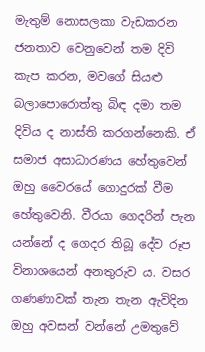මැතුම් නොසලකා වැඩකරන ජනතාව වෙනුවෙන් තම දිවි කැප කරන, මවගේ සියළු බලාපොරොත්තු බිඳ දමා තම දිවිය ද නාස්ති කරගන්නෙකි. ඒ සමාජ අසාධාරණය හේතුවෙන් ඔහු වෛරයේ ගොදුරක් වීම හේතුවෙනි. වීරයා ගෙදරින් පැන යන්නේ ද ගෙදර තිබූ දේව රූප විනාශයෙන් අනතුරුව ය. වසර ගණණාවක් තැන තැන ඇවිදින ඔහු අවසන් වන්නේ උමතුවේ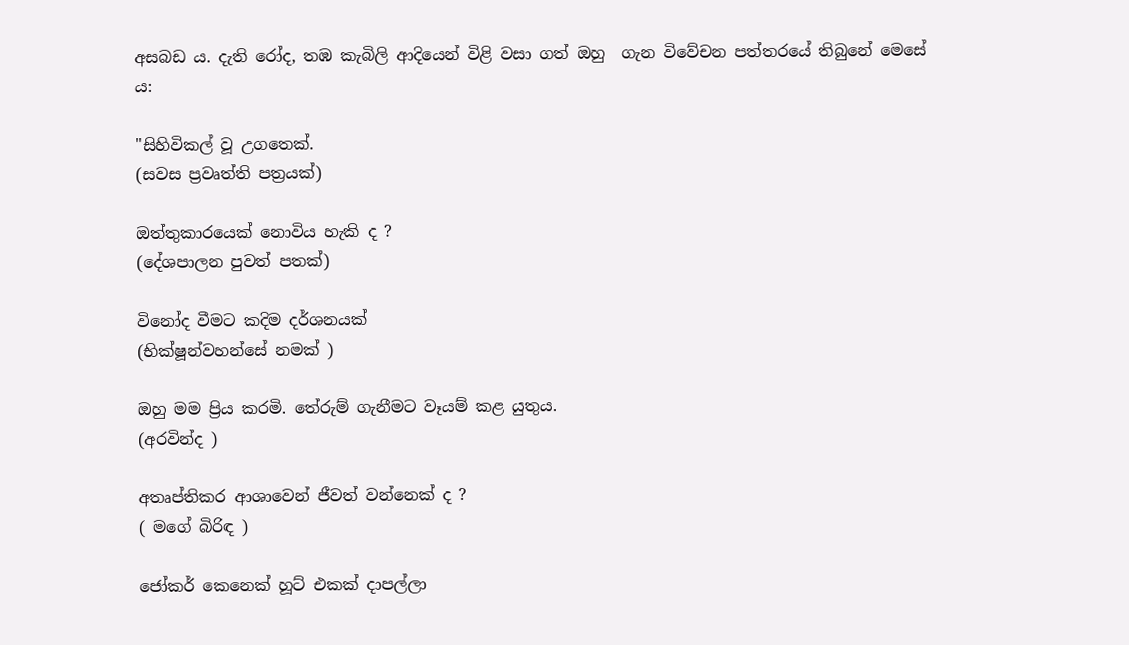අසබඩ ය. දැති රෝද, තඹ කැබිලි ආදියෙන් විළි වසා ගත් ඔහු  ගැන විවේචන පත්තරයේ තිබුනේ මෙසේ ය:

"සිහිවිකල් වූ උගතෙක්.
(සවස ප්‍රවෘත්ති පත්‍රයක්)

ඔත්තුකාරයෙක් නොවිය හැකි ද ?
(දේශපාලන පුවත් පතක්)

විනෝද වීමට කදිම දර්ශනයක්
(භික්ෂූන්වහන්සේ නමක් )

ඔහු මම ප්‍රිය කරමි. තේරුම් ගැනීමට වෑයම් කළ යුතුය.
(අරවින්ද )

අතෘප්තිකර ආශාවෙන් ජීවත් වන්නෙක් ද ?
( මගේ බිරිඳ )

ජෝකර් කෙනෙක් හූට් එකක් දාපල්ලා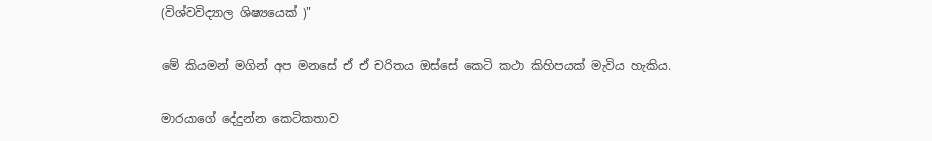(විශ්වවිද්‍යාල ශිෂ්‍යයෙක් )"

මේ කියමන් මගින් අප මනසේ ඒ ඒ චරිතය ඔස්සේ කෙටි කථා කිහිපයක් මැවිය හැකිය.

මාරයාගේ දේදුන්න කෙටිකතාව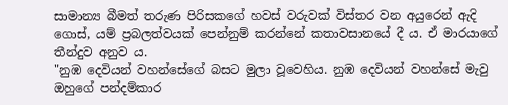සාමාන්‍ය බීමත් තරුණ පිරිසකගේ හවස් වරුවක් විස්තර වන අයුරෙන් ඇදි ගොස්, යම් ප්‍රබලත්වයක් පෙන්නුම් කරන්නේ කතාවසානයේ දී ය. ඒ මාරයාගේ තීන්දුව අනුව ය.
"නුඹ දෙවියන් වහන්සේගේ බසට මුලා වූවෙහිය. නුඹ දෙවියන් වහන්සේ මැවු ඔහුගේ පන්දම්කාර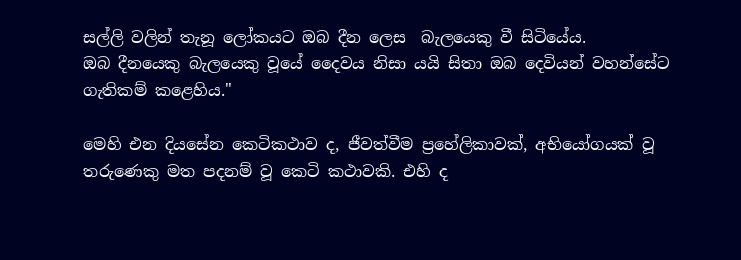සල්ලි වලින් තැනූ ලෝකයට ඔබ දීන ලෙස  බැලයෙකු වී සිටියේය.
ඔබ දීනයෙකු බැලයෙකු වූයේ දෛවය නිසා යයි සිතා ඔබ දෙවියන් වහන්සේට ගැතිකම් කළෙහිය."

මෙහි එන දියසේන කෙටිකථාව ද, ජීවත්වීම ප්‍රහේලිකාවක්, අභියෝගයක් වූ තරුණෙකු මත පදනම් වූ කෙටි කථාවකි. එහි ද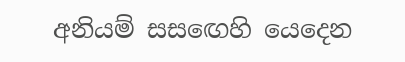අනියම් සසඟෙහි යෙදෙන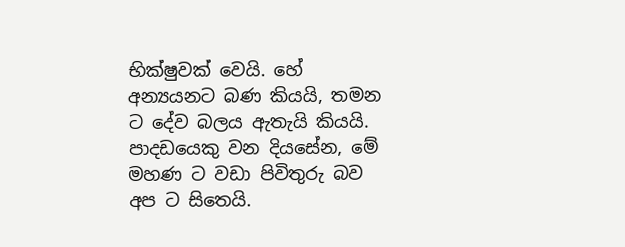භික්ෂුවක් වෙයි. හේ අන්‍යයනට බණ කියයි, තමන ට දේව බලය ඇතැයි කියයි. පාදඩයෙකු වන දියසේන, මේ මහණ ට වඩා පිවිතුරු බව අප ට සිතෙයි.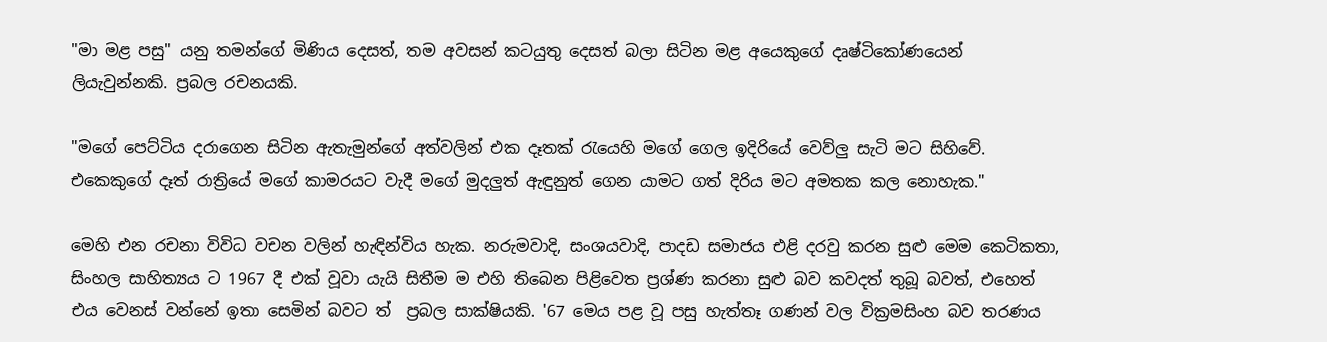"මා මළ පසු" යනු තමන්ගේ මිණිය දෙසත්, තම අවසන් කටයුතු දෙසත් බලා සිටින මළ අයෙකුගේ දෘෂ්ටිකෝණයෙන් ලියැවුන්නකි. ප්‍රබල රචනයකි.

"මගේ පෙට්ටිය දරාගෙන සිටින ඇතැමුන්ගේ අත්වලින් එක දෑතක් රැයෙහි මගේ ගෙල ඉදිරියේ වෙව්ලු සැටි මට සිහිවේ. එකෙකුගේ දෑත් රාත්‍රියේ මගේ කාමරයට වැදී මගේ මුදලුත් ඇඳුනුත් ගෙන යාමට ගත් දිරිය මට අමතක කල නොහැක."

මෙහි එන රචනා විවිධ වචන වලින් හැඳින්විය හැක. නරුමවාදි, සංශයවාදි, පාදඩ සමාජය එළි දරවු කරන සුළු මෙම කෙටිකතා, සිංහල සාහිත්‍යය ට 1967 දී එක් වූවා යැයි සිතීම ම එහි තිබෙන පිළිවෙත ප්‍රශ්ණ කරනා සුළු බව කවදත් තුබූ බවත්, එහෙත් එය වෙනස් වන්නේ ඉතා සෙමින් බවට ත්  ප්‍රබල සාක්ෂියකි. '67 මෙය පළ වූ පසු හැත්තෑ ගණන් වල වික්‍රමසිංහ බව තරණය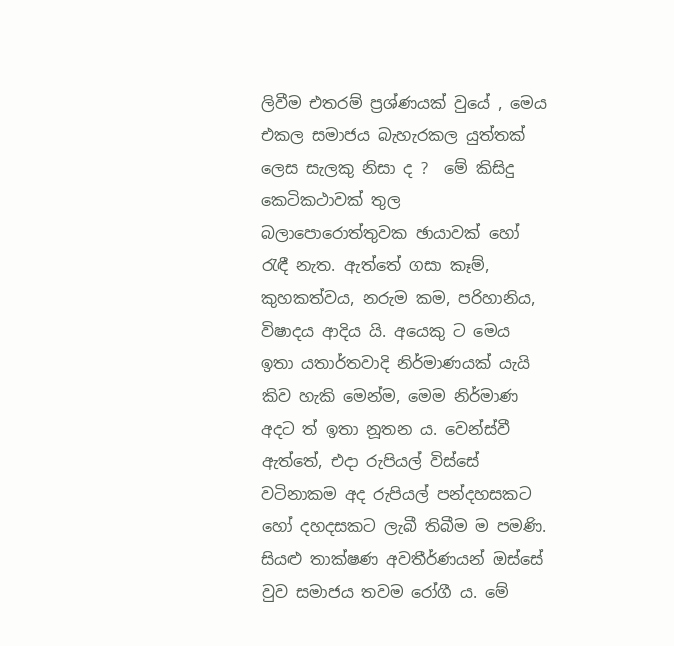ලිවීම එතරම් ප්‍රශ්ණයක් වුයේ , මෙය එකල සමාජය බැහැරකල යුත්තක් ලෙස සැලකු නිසා ද ?  මේ කිසිදු කෙටිකථාවක් තුල බලාපොරොත්තුවක ඡායාවක් හෝ රැඳී නැත. ඇත්තේ ගසා කෑම්, කුහකත්වය, නරුම කම, පරිහානිය, විෂාදය ආදිය යි. අයෙකු ට මෙය ඉතා යතාර්තවාදි නිර්මාණයක් යැයි කිව හැකි මෙන්ම, මෙම නිර්මාණ අදට ත් ඉතා නූතන ය. වෙන්ස්වී ඇත්තේ, එදා රුපියල් විස්සේ වටිනාකම අද රුපියල් පන්දහසකට හෝ දහදසකට ලැබී තිබීම ම පමණි. සියළු තාක්ෂණ අවතීර්ණයන් ඔස්සේ වුව සමාජය තවම රෝගී ය. මේ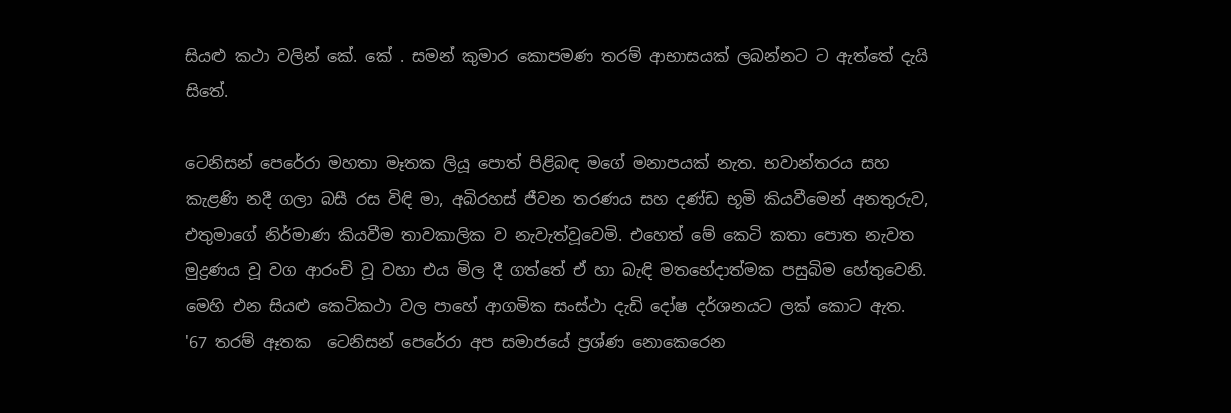සියළු කථා වලින් කේ. කේ . සමන් කුමාර කොපමණ තරම් ආභාසයක් ලබන්නට ට ඇත්තේ දැයි සිතේ.

ටෙනිසන් පෙරේරා මහතා මෑතක ලියූ පොත් පිළිබඳ මගේ මනාපයක් නැත. භවාන්තරය සහ කැළණි නදී ගලා බසී රස විඳි මා, අබිරහස් ජීවන තරණය සහ දණ්ඩ භූමි කියවීමෙන් අනතුරුව, එතුමාගේ නිර්මාණ කියවීම තාවකාලික ව නැවැත්වූවෙමි. එහෙත් මේ කෙටි කතා පොත නැවත මුද්‍රණය වූ වග ආරංචි වූ වහා එය මිල දී ගත්තේ ඒ හා බැඳි මතභේදාත්මක පසුබිම හේතුවෙනි. මෙහි එන සියළු කෙටිකථා වල පාහේ ආගමික සංස්ථා දැඩි දෝෂ දර්ශනයට ලක් කොට ඇත. '67 තරම් ඈතක  ටෙනිසන් පෙරේරා අප සමාජයේ ප්‍රශ්ණ නොකෙරෙන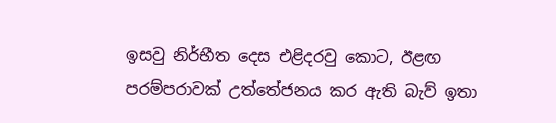ඉසවු නිර්භීත දෙස එළිදරවු කොට, ඊළඟ පරම්පරාවක් උත්තේජනය කර ඇති බැව් ඉතා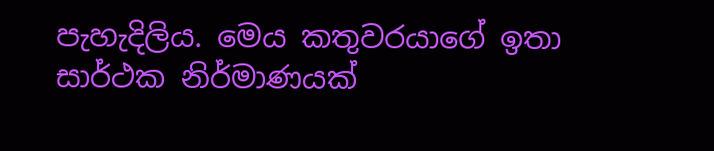පැහැදිලිය. මෙය කතුවරයාගේ ඉතා සාර්ථක නිර්මාණයක්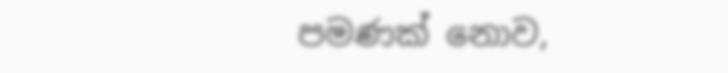පමණක් නොව,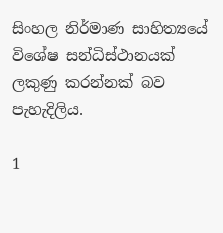සිංහල නිර්මාණ සාහිත්‍යයේ විශේෂ සන්ධිස්ථානයක් ලකුණු කරන්නක් බව පැහැදිලිය.

1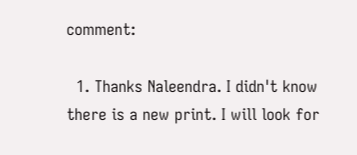comment:

  1. Thanks Naleendra. I didn't know there is a new print. I will look for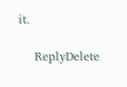it.

    ReplyDelete